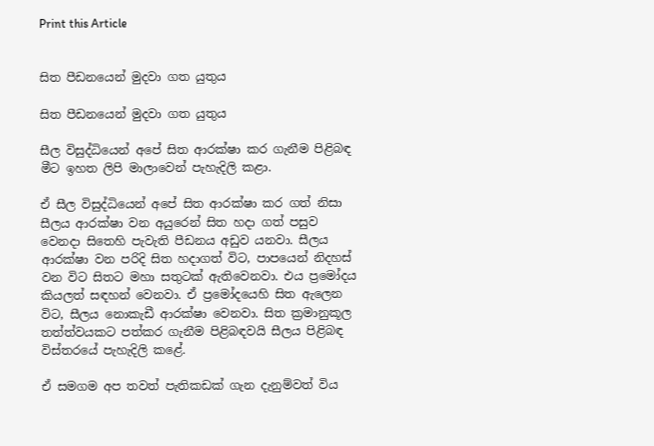Print this Article


සිත පීඩනයෙන් මුදවා ගත යුතුය

සිත පීඩනයෙන් මුදවා ගත යුතුය

සීල විසුද්ධියෙන් අපේ සිත ආරක්ෂා කර ගැනීම පිළිබඳ මීට ඉහත ලිපි මාලාවෙන් පැහැදිලි කළා.

ඒ සීල විසුද්ධියෙන් අපේ සිත ආරක්ෂා කර ගත් නිසා සීලය ආරක්ෂා වන අයුරෙන් සිත හදා ගත් පසුව වෙනදා සිතෙහි පැවැති පීඩනය අඩුව යනවා. සීලය ආරක්ෂා වන පරිදි සිත හදාගත් විට, පාපයෙන් නිදහස් වන විට සිතට මහා සතුටක් ඇතිවෙනවා. එය ප්‍රමෝදය කියලත් සඳහන් වෙනවා. ඒ ප්‍රමෝදයෙහි සිත ඇලෙන විට, සීලය නොකැඩී ආරක්ෂා වෙනවා. සිත ක්‍රමානුකූල තත්ත්වයකට පත්කර ගැනීම පිළිබඳවයි සීලය පිළිබඳ විස්තරයේ පැහැදිලි කළේ.

ඒ සමගම අප තවත් පැතිකඩක් ගැන දැනුම්වත් විය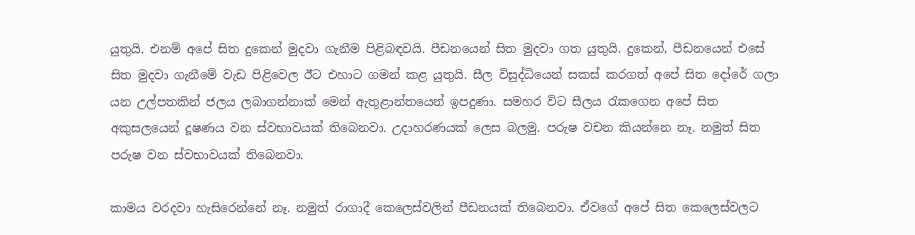යුතුයි. එනම් අපේ සිත දුකෙන් මුදවා ගැනීම පිළිබඳවයි. පීඩනයෙන් සිත මුදවා ගත යුතුයි. දුකෙන්, පීඩනයෙන් එසේ සිත මුදවා ගැනීමේ වැඩ පිළිවෙල ඊට එහාට ගමන් කළ යුතුයි. සීල විසුද්ධියෙන් සකස් කරගත් අපේ සිත දෝරේ ගලා යන උල්පතකින් ජලය ලබාගන්නාක් මෙන් ඇතුළාන්තයෙන් ඉපදුණා. සමහර විට සීලය රැකගෙන අපේ සිත අකුසලයෙන් දූෂණය වන ස්වභාවයක් තිබෙනවා. උදාහරණයක් ලෙස බලමු. පරුෂ වචන කියන්නෙ නෑ. නමුත් සිත පරුෂ වන ස්වභාවයක් තිබෙනවා.

කාමය වරදවා හැසිරෙන්නේ නෑ. නමුත් රාගාදී කෙලෙස්වලින් පීඩනයක් තිබෙනවා. ඒවගේ අපේ සිත කෙලෙස්වලට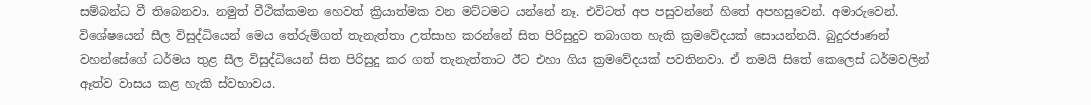සම්බන්ධ වී තිබෙනවා. නමුත් වීථික්කමන හෙවත් ක්‍රියාත්මක වන මට්ටමට යන්නේ නෑ. එවිටත් අප පසුවන්නේ හිතේ අපහසුවෙන්. අමාරුවෙන්. විශේෂයෙන් සීල විසුද්ධියෙන් මෙය තේරුම්ගත් තැනැත්තා උත්සාහ කරන්නේ සිත පිරිසුදුව තබාගත හැකි ක්‍රමවේදයක් සොයන්නයි. බුදුරජාණන් වහන්සේගේ ධර්මය තුළ සීල විසුද්ධියෙන් සිත පිරිසුදු කර ගත් තැනැත්තාට ඊට එහා ගිය ක්‍රමවේදයක් පවතිනවා. ඒ තමයි සිතේ කෙලෙස් ධර්මවලින් ඈත්ව වාසය කළ හැකි ස්වභාවය.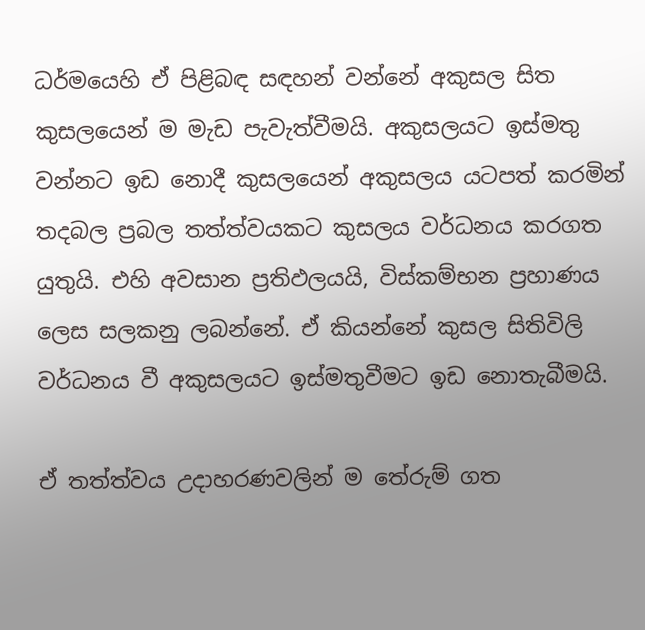ධර්මයෙහි ඒ පිළිබඳ සඳහන් වන්නේ අකුසල සිත කුසලයෙන් ම මැඩ පැවැත්වීමයි. අකුසලයට ඉස්මතු වන්නට ඉඩ නොදී කුසලයෙන් අකුසලය යටපත් කරමින් තදබල ප්‍රබල තත්ත්වයකට කුසලය වර්ධනය කරගත යුතුයි. එහි අවසාන ප්‍රතිඵලයයි, විස්කම්භන ප්‍රහාණය ලෙස සලකනු ලබන්නේ. ඒ කියන්නේ කුසල සිතිවිලි වර්ධනය වී අකුසලයට ඉස්මතුවීමට ඉඩ නොතැබීමයි.

ඒ තත්ත්වය උදාහරණවලින් ම තේරුම් ගත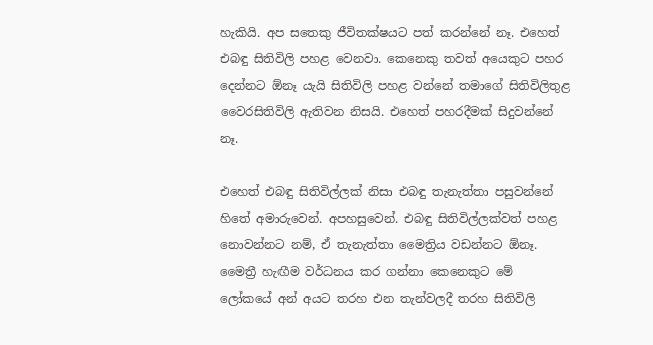හැකියි. අප සතෙකු ජීවිතක්ෂයට පත් කරන්නේ නෑ. එහෙත් එබඳු සිතිවිලි පහළ වෙනවා. කෙනෙකු තවත් අයෙකුට පහර දෙන්නට ඕනෑ යැයි සිතිවිලි පහළ වන්නේ තමාගේ සිතිවිලිතුළ වෛරසිතිවිලි ඇතිවන නිසයි. එහෙත් පහරදීමක් සිදුවන්නේ නෑ.

එහෙත් එබඳු සිතිවිල්ලක් නිසා එබඳු තැනැත්තා පසුවන්නේ හිතේ අමාරුවෙන්. අපහසුවෙන්. එබඳු සිතිවිල්ලක්වත් පහළ නොවන්නට නම්, ඒ තැනැත්තා මෛත්‍රිය වඩන්නට ඕනෑ. මෛත්‍රී හැඟීම වර්ධනය කර ගන්නා කෙනෙකුට මේ ලෝකයේ අන් අයට තරහ එන තැන්වලදී තරහ සිතිවිලි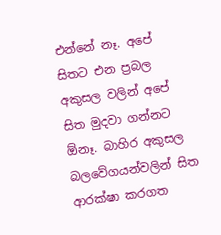එන්නේ නෑ. අපේ සිතට එන ප්‍රබල අකුසල වලින් අපේ සිත මුදවා ගන්නට ඕනෑ. බාහිර අකුසල බලවේගයන්වලින් සිත ආරක්ෂා කරගත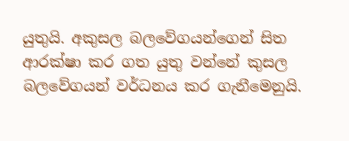යුතුයි. අකුසල බලවේගයන්ගෙන් සිත ආරක්ෂා කර ගත යුතු වන්නේ කුසල බලවේගයන් වර්ධනය කර ගැනීමෙනුයි.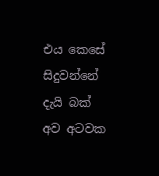එය කෙසේ සිදුවන්නේ දැයි බක් අව අටවක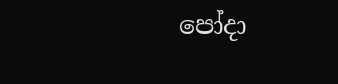පෝදා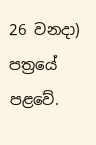26 වනදා) පත්‍රයේ පළවේ.